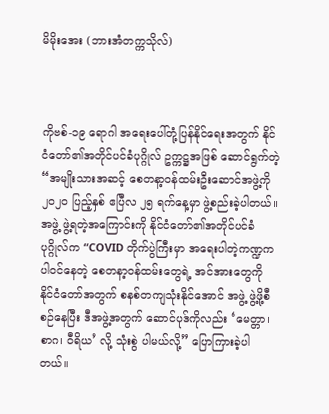မိမိုးအေး (ဘားအံတက္ကသိုလ်)



ကိုဗစ်-၁၉ ရောဂါ အရေးပေါ်တုံ့ပြန်နိုင်ရေးအတွက် နိုင်ငံတော်၏အတိုင်ပင်ခံပုဂ္ဂိုလ် ဥက္ကဋ္ဌအဖြစ် ဆောင်ရွက်တဲ့ “အမျိုးသားအဆင့် စေတနာ့ဝန်ထမ်းဦးဆောင်အဖွဲ့ကို ၂၀၂၀ ပြည့်နှစ် ဧပြီလ ၂၅ ရက်နေ့မှာ ဖွဲ့စည်းခဲ့ပါတယ်။ အဖွဲ့ ဖွဲ့ရတဲ့အကြောင်းကို နိုင်ငံတော်၏အတိုင်ပင်ခံပုဂ္ဂိုလ်က “COVID တိုက်ပွဲကြီးမှာ အရေးပါတဲ့ကဏ္ဍက ပါဝင်နေတဲ့ စေတနာ့ဝန်ထမ်းတွေရဲ့ အင်အားတွေကို နိုင်ငံတော်အတွက် စနစ်တကျသုံးနိုင်အောင် အဖွဲ့ ဖွဲ့ဖို့စီစဉ်နေပြီး ဒီအဖွဲ့အတွက် ဆောင်ပုဒ်ကိုလည်း ‘မေတ္တာ၊ စာဂ၊ ဝီရိယ’ လို့ သုံးစွဲ ပါမယ်လို့” ပြောကြားခဲ့ပါတယ်။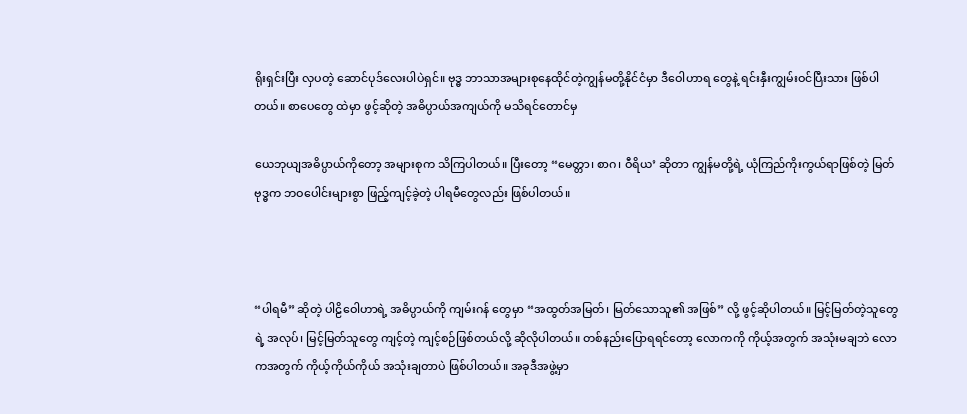ရိုးရှင်းပြီး လှပတဲ့ ဆောင်ပုဒ်လေးပါပဲရှင်။ ဗုဒ္ဓ ဘာသာအများစုနေထိုင်တဲ့ကျွန်မတို့နိုင်ငံမှာ ဒီဝေါဟာရ တွေနဲ့ ရင်းနှီးကျွမ်းဝင်ပြီးသား ဖြစ်ပါတယ်။ စာပေတွေ ထဲမှာ ဖွင့်ဆိုတဲ့ အဓိပ္ပာယ်အကျယ်ကို မသိရင်တောင်မှ

ယေဘုယျအဓိပ္ပာယ်ကိုတော့ အများစုက သိကြပါတယ်။ ပြီးတော့ “မေတ္တာ၊ စာဂ၊ ဝီရိယ’ ဆိုတာ ကျွန်မတို့ရဲ့ ယုံကြည်ကိုးကွယ်ရာဖြစ်တဲ့ မြတ်ဗုဒ္ဓက ဘဝပေါင်းများစွာ ဖြည့်ကျင့်ခဲ့တဲ့ ပါရမီတွေလည်း ဖြစ်ပါတယ်။



“ပါရမီ” ဆိုတဲ့ ပါဠိဝေါဟာရဲ့ အဓိပ္ပာယ်ကို ကျမ်းဂန် တွေမှာ “အထွတ်အမြတ်၊ မြတ်သောသူ၏ အဖြစ်” လို့ ဖွင့်ဆိုပါတယ်။ မြင့်မြတ်တဲ့သူတွေရဲ့ အလုပ်၊ မြင့်မြတ်သူတွေ ကျင့်တဲ့ ကျင့်စဉ်ဖြစ်တယ်လို့ ဆိုလိုပါတယ်။ တစ်နည်းပြောရရင်တော့ လောကကို ကိုယ့်အတွက် အသုံးမချဘဲ လောကအတွက် ကိုယ့်ကိုယ်ကိုယ် အသုံးချတာပဲ ဖြစ်ပါတယ်။ အခုဒီအဖွဲ့မှာ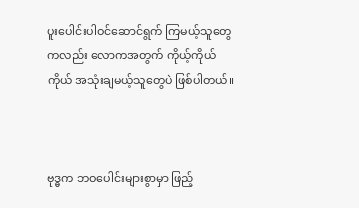ပူးပေါင်းပါဝင်ဆောင်ရွက် ကြမယ့်သူတွေကလည်း လောကအတွက် ကိုယ့်ကိုယ် ကိုယ် အသုံးချမယ့်သူတွေပဲ ဖြစ်ပါတယ်။



ဗုဒ္ဓက ဘဝပေါင်းများစွာမှာ ဖြည့်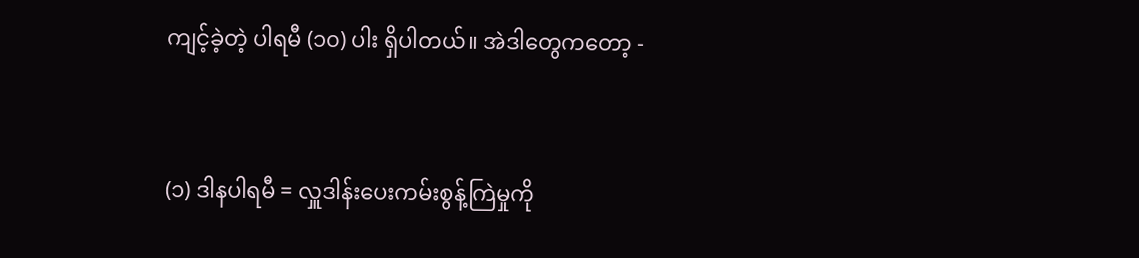ကျင့်ခဲ့တဲ့ ပါရမီ (၁၀) ပါး ရှိပါတယ်။ အဲဒါတွေကတော့ -



(၁) ဒါနပါရမီ = လှူဒါန်းပေးကမ်းစွန့်ကြဲမှုကို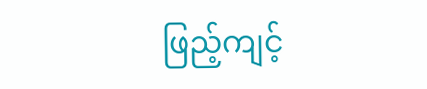ဖြည့်ကျင့်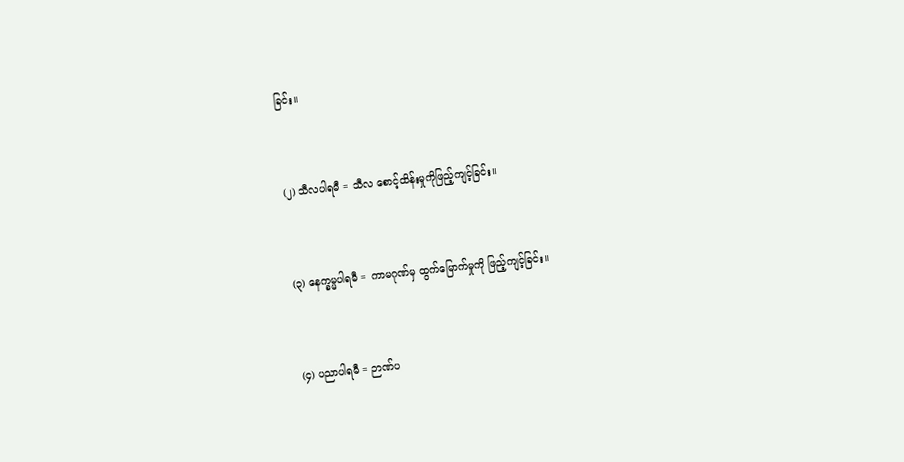ခြင်း။



(၂) သီလပါရမီ = သီလ စောင့်ထိန်းမှုကိုဖြည့်ကျင့်ခြင်း။



(၃) နေက္ခမ္မပါရမီ = ကာမဂုဏ်မှ ထွက်မြောက်မှုကို ဖြည့်ကျင့်ခြင်း။



(၄) ပညာပါရမီ = ဉာဏ်ပ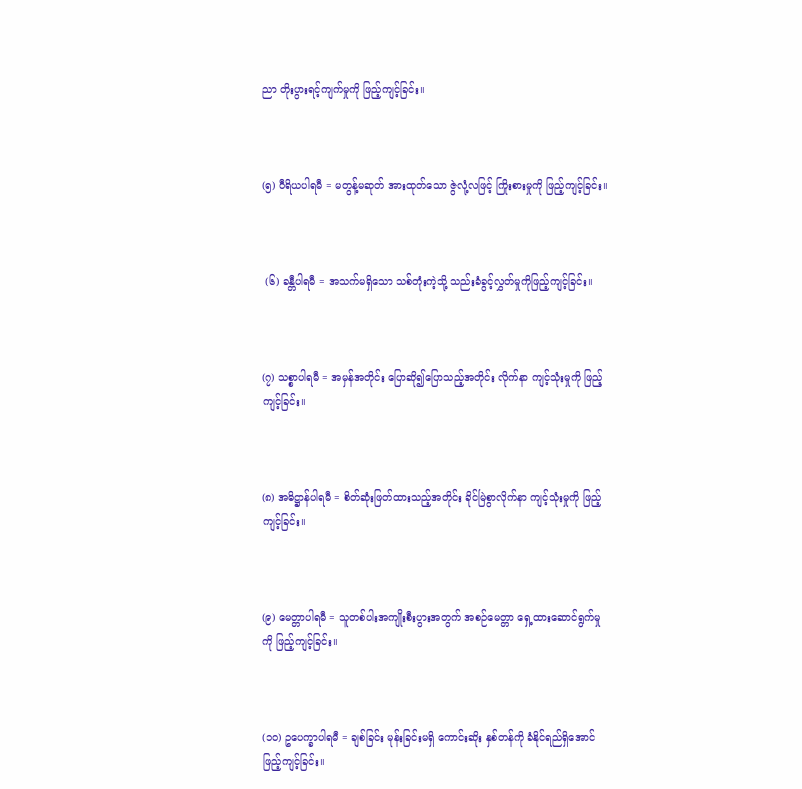ညာ တိုးပွားရင့်ကျက်မှုကို ဖြည့်ကျင့်ခြင်း။



(၅) ဝီရိယပါရမီ = မတွန့်မဆုတ် အားထုတ်သော ဇွဲလုံ့လဖြင့် ကြိုးစားမှုကို ဖြည့်ကျင့်ခြင်း။



 (၆) ခန္တီပါရမီ = အသက်မရှိသော သစ်တုံးကဲ့သို့ သည်းခံခွင့်လွှတ်မှုကိုဖြည့်ကျင့်ခြင်း။



(၇) သစ္စာပါရမီ = အမှန်အတိုင်း ပြောဆို၍ပြောသည့်အတိုင်း လိုက်နာ ကျင့်သုံးမှုကို ဖြည့်ကျင့်ခြင်း။



(၈) အဓိဋ္ဌာန်ပါရမီ = စိတ်ဆုံးဖြတ်ထားသည့်အတိုင်း ခိုင်မြဲစွာလိုက်နာ ကျင့်သုံးမှုကို ဖြည့်ကျင့်ခြင်း။



(၉) မေတ္တာပါရမီ = သူတစ်ပါးအကျိုးစီးပွားအတွက် အစဉ်မေတ္တာ ရှေ့ထားဆောင်ရွက်မှုကို ဖြည့်ကျင့်ခြင်း။



(၁၀) ဥပေက္ခာပါရမီ = ချစ်ခြင်း မုန်းခြင်းမရှိ ကောင်းဆိုး နှစ်တန်ကို ခံနိုင်ရည်ရှိအောင် ဖြည့်ကျင့်ခြင်း။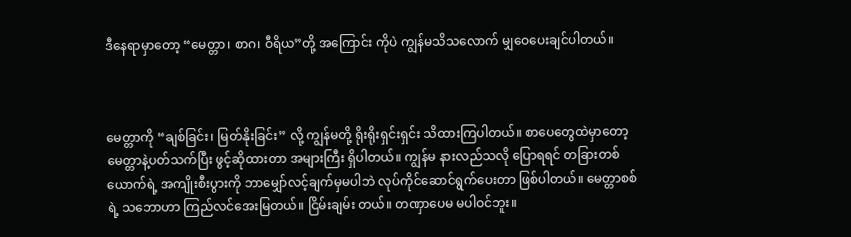ဒီနေရာမှာတော့ “မေတ္တာ၊ စာဂ၊ ဝီရိယ”တို့ အကြောင်း ကိုပဲ ကျွန်မသိသလောက် မျှဝေပေးချင်ပါတယ်။



မေတ္တာကို “ချစ်ခြင်း၊ မြတ်နိုးခြင်း” လို့ ကျွန်မတို့ ရိုးရိုးရှင်းရှင်း သိထားကြပါတယ်။ စာပေတွေထဲမှာတော့ မေတ္တာနဲ့ပတ်သက်ပြီး ဖွင့်ဆိုထားတာ အများကြီး ရှိပါတယ်။ ကျွန်မ နားလည်သလို ပြောရရင် တခြားတစ်ယောက်ရဲ့ အကျိုးစီးပွားကို ဘာမျှော်လင့်ချက်မှမပါဘဲ လုပ်ကိုင်ဆောင်ရွက်ပေးတာ ဖြစ်ပါတယ်။ မေတ္တာစစ်ရဲ့ သဘောဟာ ကြည်လင်အေးမြတယ်။ ငြိမ်းချမ်း တယ်။ တဏှာပေမ မပါဝင်ဘူး။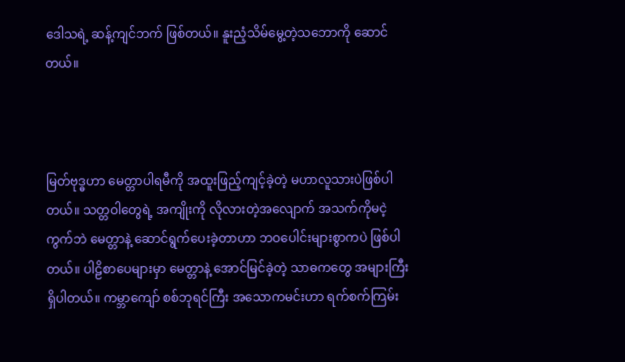ဒေါသရဲ့ ဆန့်ကျင်ဘက် ဖြစ်တယ်။ နူးညံ့သိမ်မွေ့တဲ့သဘောကို ဆောင်တယ်။



မြတ်ဗုဒ္ဓဟာ မေတ္တာပါရမီကို အထူးဖြည့်ကျင့်ခဲ့တဲ့ မဟာလူသားပဲဖြစ်ပါတယ်။ သတ္တဝါတွေရဲ့ အကျိုးကို လိုလားတဲ့အလျောက် အသက်ကိုမငဲ့ကွက်ဘဲ မေတ္တာနဲ့ ဆောင်ရွက်ပေးခဲ့တာဟာ ဘဝပေါင်းများစွာကပဲ ဖြစ်ပါတယ်။ ပါဠိစာပေများမှာ မေတ္တာနဲ့ အောင်မြင်ခဲ့တဲ့ သာဓကတွေ အများကြီးရှိပါတယ်။ ကမ္ဘာကျော် စစ်ဘုရင်ကြီး အသောကမင်းဟာ ရက်စက်ကြမ်း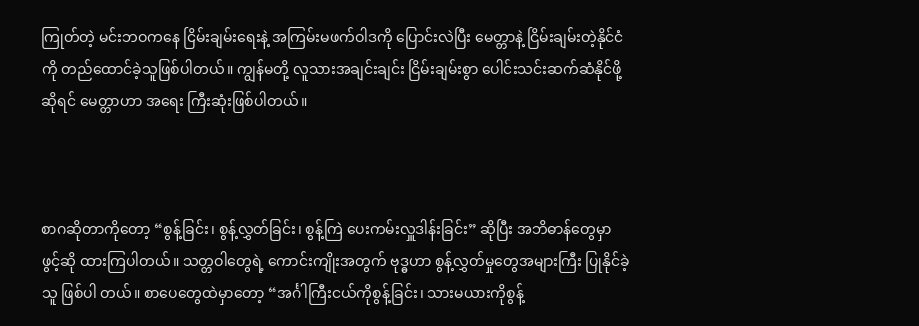ကြုတ်တဲ့ မင်းဘဝကနေ ငြိမ်းချမ်းရေးနဲ့ အကြမ်းမဖက်ဝါဒကို ပြောင်းလဲပြီး မေတ္တာနဲ့ ငြိမ်းချမ်းတဲ့နိုင်ငံကို တည်ထောင်ခဲ့သူဖြစ်ပါတယ်။ ကျွန်မတို့ လူသားအချင်းချင်း ငြိမ်းချမ်းစွာ ပေါင်းသင်းဆက်ဆံနိုင်ဖို့ဆိုရင် မေတ္တာဟာ အရေး ကြီးဆုံးဖြစ်ပါတယ်။



စာဂဆိုတာကိုတော့ “စွန့်ခြင်း၊ စွန့်လွှတ်ခြင်း၊ စွန့်ကြဲ ပေးကမ်းလှူဒါန်းခြင်း” ဆိုပြီး အဘိဓာန်တွေမှာ ဖွင့်ဆို ထားကြပါတယ်။ သတ္တဝါတွေရဲ့ ကောင်းကျိုးအတွက် ဗုဒ္ဓဟာ စွန့်လွှတ်မှုတွေအများကြီး ပြုနိုင်ခဲ့သူ ဖြစ်ပါ တယ်။ စာပေတွေထဲမှာတော့ “အင်္ဂါကြီးငယ်ကိုစွန့်ခြင်း၊ သားမယားကိုစွန့်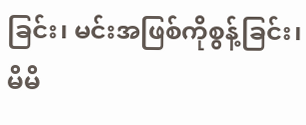ခြင်း၊ မင်းအဖြစ်ကိုစွန့်ခြင်း၊ မိမိ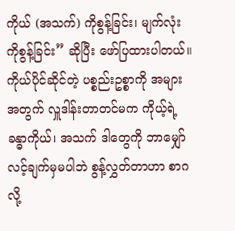ကိုယ် (အသက်) ကိုစွန့်ခြင်း၊ မျက်လုံးကိုစွန့်ခြင်း” ဆိုပြီး ဖော်ပြထားပါတယ်။ ကိုယ်ပိုင်ဆိုင်တဲ့ ပစ္စည်းဥစ္စာကို အများအတွက် လှူဒါန်းတာတင်မက ကိုယ့်ရဲ့ခန္ဓာကိုယ်၊ အသက် ဒါတွေကို ဘာမျှော်လင့်ချက်မှမပါဘဲ စွန့်လွှတ်တာဟာ စာဂလို့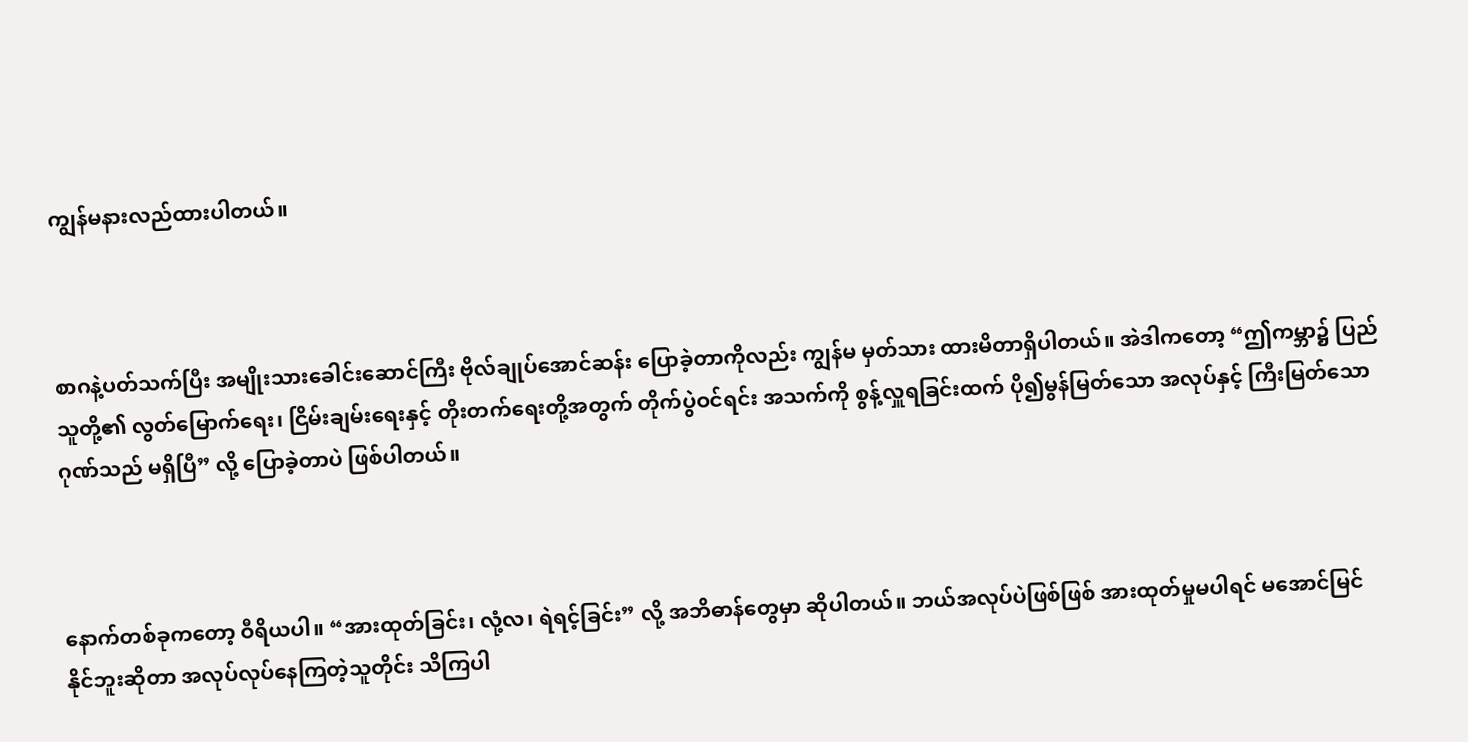ကျွန်မနားလည်ထားပါတယ်။



စာဂနဲ့ပတ်သက်ပြီး အမျိုးသားခေါင်းဆောင်ကြီး ဗိုလ်ချုပ်အောင်ဆန်း ပြောခဲ့တာကိုလည်း ကျွန်မ မှတ်သား ထားမိတာရှိပါတယ်။ အဲဒါကတော့ “ဤကမ္ဘာ၌ ပြည်သူတို့၏ လွတ်မြောက်ရေး၊ ငြိမ်းချမ်းရေးနှင့် တိုးတက်ရေးတို့အတွက် တိုက်ပွဲဝင်ရင်း အသက်ကို စွန့်လှူရခြင်းထက် ပို၍မွန်မြတ်သော အလုပ်နှင့် ကြီးမြတ်သောဂုဏ်သည် မရှိပြီ” လို့ ပြောခဲ့တာပဲ ဖြစ်ပါတယ်။



နောက်တစ်ခုကတော့ ဝီရိယပါ။ “အားထုတ်ခြင်း၊ လုံ့လ၊ ရဲရင့်ခြင်း” လို့ အဘိဓာန်တွေမှာ ဆိုပါတယ်။ ဘယ်အလုပ်ပဲဖြစ်ဖြစ် အားထုတ်မှုမပါရင် မအောင်မြင်နိုင်ဘူးဆိုတာ အလုပ်လုပ်နေကြတဲ့သူတိုင်း သိကြပါ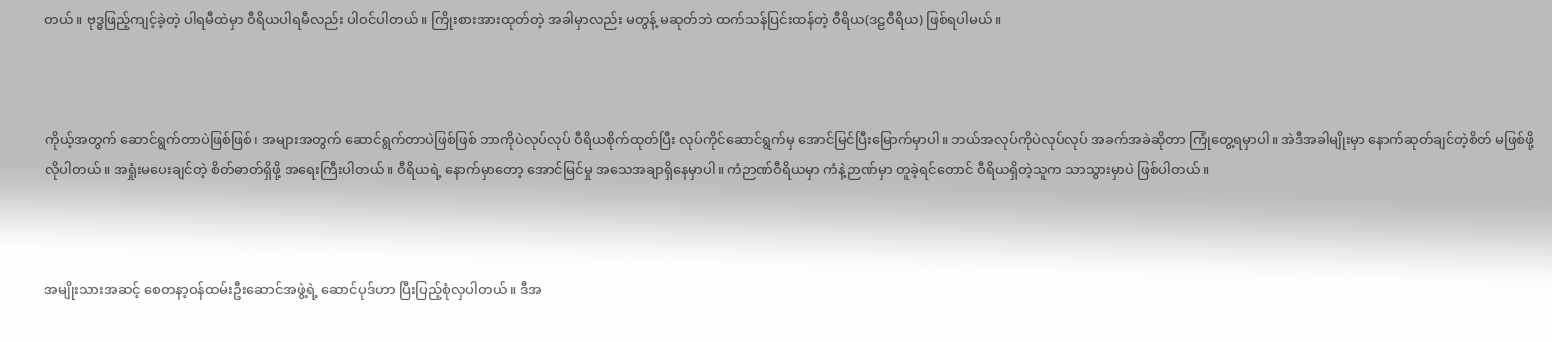တယ်။ ဗုဒ္ဓဖြည့်ကျင့်ခဲ့တဲ့ ပါရမီထဲမှာ ဝီရိယပါရမီလည်း ပါဝင်ပါတယ်။ ကြိုးစားအားထုတ်တဲ့ အခါမှာလည်း မတွန့် မဆုတ်ဘဲ ထက်သန်ပြင်းထန်တဲ့ ဝီရိယ(ဒဠဝီရိယ) ဖြစ်ရပါမယ်။



ကိုယ့်အတွက် ဆောင်ရွက်တာပဲဖြစ်ဖြစ်၊ အများအတွက် ဆောင်ရွက်တာပဲဖြစ်ဖြစ် ဘာကိုပဲလုပ်လုပ် ဝီရိယစိုက်ထုတ်ပြီး လုပ်ကိုင်ဆောင်ရွက်မှ အောင်မြင်ပြီးမြောက်မှာပါ။ ဘယ်အလုပ်ကိုပဲလုပ်လုပ် အခက်အခဲဆိုတာ ကြုံတွေ့ရမှာပါ။ အဲဒီအခါမျိုးမှာ နောက်ဆုတ်ချင်တဲ့စိတ် မဖြစ်ဖို့လိုပါတယ်။ အရှုံးမပေးချင်တဲ့ စိတ်ဓာတ်ရှိဖို့ အရေးကြီးပါတယ်။ ဝီရိယရဲ့ နောက်မှာတော့ အောင်မြင်မှု အသေအချာရှိနေမှာပါ။ ကံဉာဏ်ဝီရိယမှာ ကံနဲ့ဉာဏ်မှာ တူခဲ့ရင်တောင် ဝီရိယရှိတဲ့သူက သာသွားမှာပဲ ဖြစ်ပါတယ်။



အမျိုးသားအဆင့် စေတနာ့ဝန်ထမ်းဦးဆောင်အဖွဲ့ရဲ့ ဆောင်ပုဒ်ဟာ ပြီးပြည့်စုံလှပါတယ်။ ဒီအ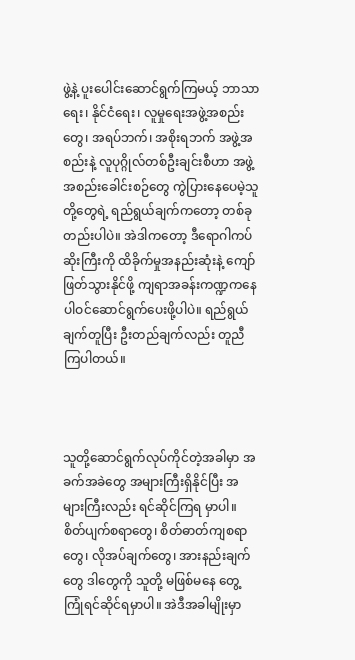ဖွဲ့နဲ့ ပူးပေါင်းဆောင်ရွက်ကြမယ့် ဘာသာရေး၊ နိုင်ငံရေး၊ လူမှုရေးအဖွဲ့အစည်းတွေ၊ အရပ်ဘက်၊ အစိုးရဘက် အဖွဲ့အစည်းနဲ့ လူပုဂ္ဂိုလ်တစ်ဦးချင်းစီဟာ အဖွဲ့အစည်းခေါင်းစဉ်တွေ ကွဲပြားနေပေမဲ့သူတို့တွေရဲ့ ရည်ရွယ်ချက်ကတော့ တစ်ခုတည်းပါပဲ။ အဲဒါကတော့ ဒီရောဂါကပ်ဆိုးကြီးကို ထိခိုက်မှုအနည်းဆုံးနဲ့ ကျော်ဖြတ်သွားနိုင်ဖို့ ကျရာအခန်းကဏ္ဍကနေ ပါဝင်ဆောင်ရွက်ပေးဖို့ပါပဲ။ ရည်ရွယ်ချက်တူပြီး ဦးတည်ချက်လည်း တူညီကြပါတယ်။



သူတို့ဆောင်ရွက်လုပ်ကိုင်တဲ့အခါမှာ အခက်အခဲတွေ အများကြီးရှိနိုင်ပြီး အများကြီးလည်း ရင်ဆိုင်ကြရ မှာပါ။ စိတ်ပျက်စရာတွေ၊ စိတ်ဓာတ်ကျစရာတွေ၊ လိုအပ်ချက်တွေ၊ အားနည်းချက်တွေ ဒါတွေကို သူတို့ မဖြစ်မနေ တွေ့ကြုံရင်ဆိုင်ရမှာပါ။ အဲဒီအခါမျိုးမှာ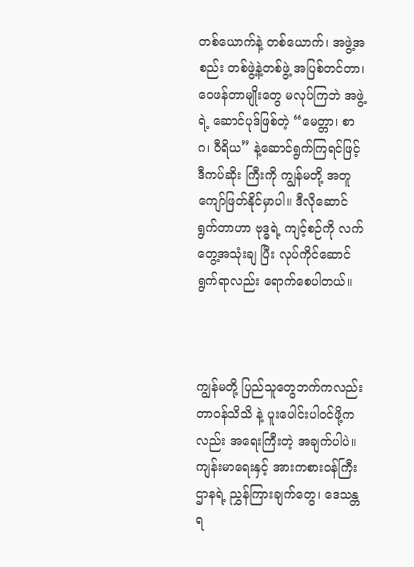တစ်ယောက်နဲ့ တစ်ယောက်၊ အဖွဲ့အစည်း တစ်ဖွဲ့နဲ့တစ်ဖွဲ့ အပြစ်တင်တာ၊ ဝေဖန်တာမျိုးတွေ မလုပ်ကြဘဲ အဖွဲ့ရဲ့ ဆောင်ပုဒ်ဖြစ်တဲ့ “မေတ္တာ၊ စာဂ၊ ဝီရိယ” နဲ့ဆောင်ရွက်ကြရင်ဖြင့် ဒီကပ်ဆိုး ကြီးကို ကျွန်မတို့ အတူကျော်ဖြတ်နိုင်မှာပါ။ ဒီလိုဆောင်ရွက်တာဟာ ဗုဒ္ဓရဲ့ ကျင့်စဉ်ကို လက်တွေ့အသုံးချ ပြီး လုပ်ကိုင်ဆောင်ရွက်ရာလည်း ရောက်စေပါတယ်။



ကျွန်မတို့ ပြည်သူတွေဘက်ကလည်း တာဝန်သိသိ နဲ့ ပူးပေါင်းပါဝင်ဖို့ကလည်း အရေးကြီးတဲ့ အချက်ပါပဲ။ ကျန်းမာရေးနှင့် အားကစားဝန်ကြီးဌာနရဲ့ ညွှန်ကြားချက်တွေ၊ ဒေသန္တရ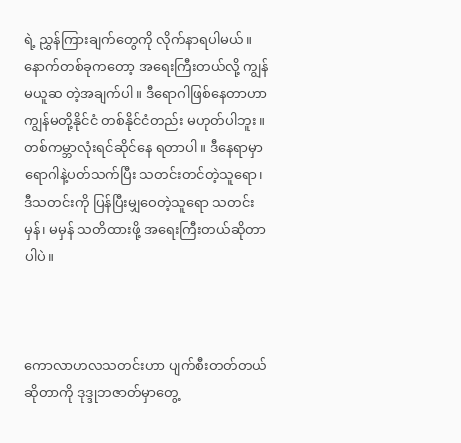ရဲ့ ညွှန်ကြားချက်တွေကို လိုက်နာရပါမယ်။ နောက်တစ်ခုကတော့ အရေးကြီးတယ်လို့ ကျွန်မယူဆ တဲ့အချက်ပါ။ ဒီရောဂါဖြစ်နေတာဟာ ကျွန်မတို့နိုင်ငံ တစ်နိုင်ငံတည်း မဟုတ်ပါဘူး။ တစ်ကမ္ဘာလုံးရင်ဆိုင်နေ ရတာပါ။ ဒီနေရာမှာ ရောဂါနဲ့ပတ်သက်ပြီး သတင်းတင်တဲ့သူရော၊ ဒီသတင်းကို ပြန်ပြီးမျှဝေတဲ့သူရော သတင်း မှန်၊ မမှန် သတိထားဖို့ အရေးကြီးတယ်ဆိုတာပါပဲ။



ကောလာဟလသတင်းဟာ ပျက်စီးတတ်တယ် ဆိုတာကို ဒုဒ္ဒုဘဇာတ်မှာတွေ့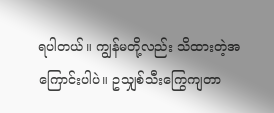ရပါတယ်။ ကျွန်မတို့လည်း သိထားတဲ့အကြောင်းပါပဲ။ ဥသျှစ်သီးကြွေကျတာ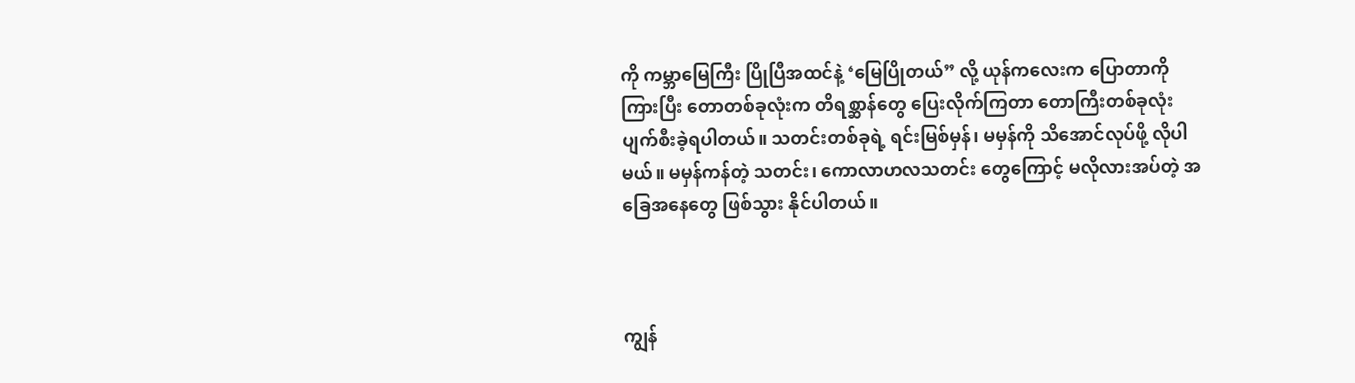ကို ကမ္ဘာမြေကြီး ပြိုပြီအထင်နဲ့ ‘မြေပြိုတယ်” လို့ ယုန်ကလေးက ပြောတာကိုကြားပြီး တောတစ်ခုလုံးက တိရစ္ဆာန်တွေ ပြေးလိုက်ကြတာ တောကြီးတစ်ခုလုံး ပျက်စီးခဲ့ရပါတယ်။ သတင်းတစ်ခုရဲ့ ရင်းမြစ်မှန်၊ မမှန်ကို သိအောင်လုပ်ဖို့ လိုပါမယ်။ မမှန်ကန်တဲ့ သတင်း၊ ကောလာဟလသတင်း တွေကြောင့် မလိုလားအပ်တဲ့ အခြေအနေတွေ ဖြစ်သွား နိုင်ပါတယ်။



ကျွန်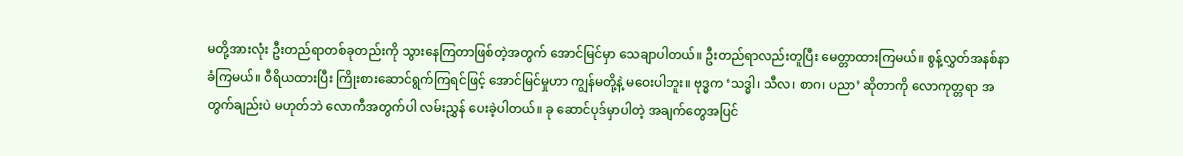မတို့အားလုံး ဦးတည်ရာတစ်ခုတည်းကို သွားနေကြတာဖြစ်တဲ့အတွက် အောင်မြင်မှာ သေချာပါတယ်။ ဦးတည်ရာလည်းတူပြီး မေတ္တာထားကြမယ်။ စွန့်လွှတ်အနစ်နာခံကြမယ်။ ဝီရိယထားပြီး ကြိုးစားဆောင်ရွက်ကြရင်ဖြင့် အောင်မြင်မှုဟာ ကျွန်မတို့နဲ့ မဝေးပါဘူး။ ဗုဒ္ဓက ‘သဒ္ဓါ၊ သီလ၊ စာဂ၊ ပညာ’ ဆိုတာကို လောကုတ္တရာ အတွက်ချည်းပဲ မဟုတ်ဘဲ လောကီအတွက်ပါ လမ်းညွှန် ပေးခဲ့ပါတယ်။ ခု ဆောင်ပုဒ်မှာပါတဲ့ အချက်တွေအပြင်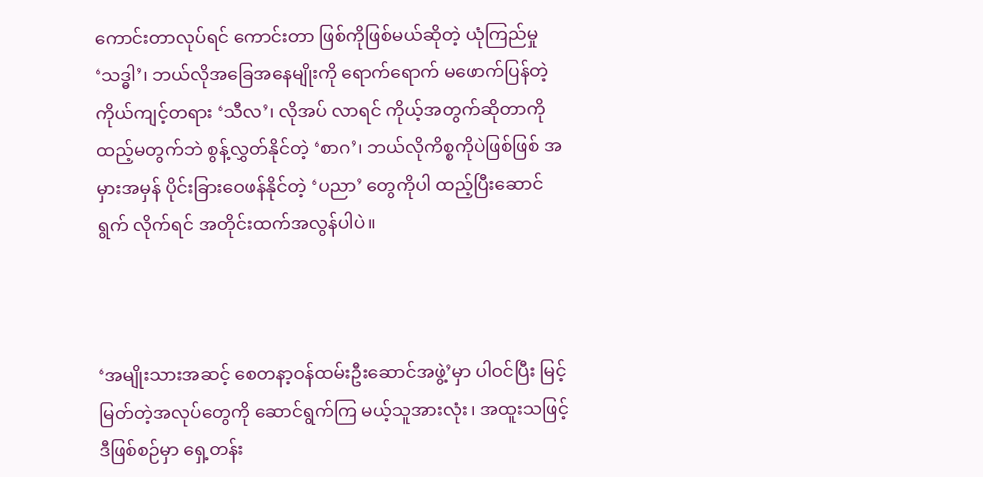ကောင်းတာလုပ်ရင် ကောင်းတာ ဖြစ်ကိုဖြစ်မယ်ဆိုတဲ့ ယုံကြည်မှု ‘သဒ္ဓါ’၊ ဘယ်လိုအခြေအနေမျိုးကို ရောက်ရောက် မဖောက်ပြန်တဲ့ ကိုယ်ကျင့်တရား ‘သီလ’၊ လိုအပ် လာရင် ကိုယ့်အတွက်ဆိုတာကို ထည့်မတွက်ဘဲ စွန့်လွှတ်နိုင်တဲ့ ‘စာဂ’၊ ဘယ်လိုကိစ္စကိုပဲဖြစ်ဖြစ် အမှားအမှန် ပိုင်းခြားဝေဖန်နိုင်တဲ့ ‘ပညာ’ တွေကိုပါ ထည့်ပြီးဆောင်ရွက် လိုက်ရင် အတိုင်းထက်အလွန်ပါပဲ။



‘အမျိုးသားအဆင့် စေတနာ့ဝန်ထမ်းဦးဆောင်အဖွဲ့’မှာ ပါဝင်ပြီး မြင့်မြတ်တဲ့အလုပ်တွေကို ဆောင်ရွက်ကြ မယ့်သူအားလုံး၊ အထူးသဖြင့် ဒီဖြစ်စဉ်မှာ ရှေ့တန်း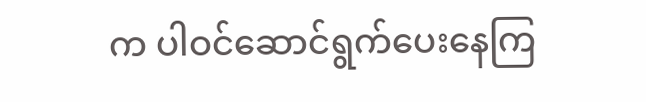က ပါဝင်ဆောင်ရွက်ပေးနေကြ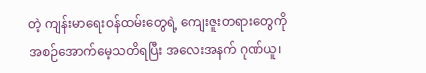တဲ့ ကျန်းမာရေးဝန်ထမ်းတွေရဲ့ ကျေးဇူးတရားတွေကို အစဉ်အောက်မေ့သတိရပြီး အလေးအနက် ဂုဏ်ယူ၊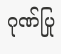ဂုဏ်ပြု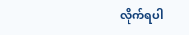လိုက်ရပါ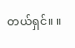တယ်ရှင်။ ။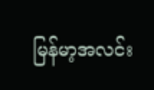မြန်မာ့အလင်း